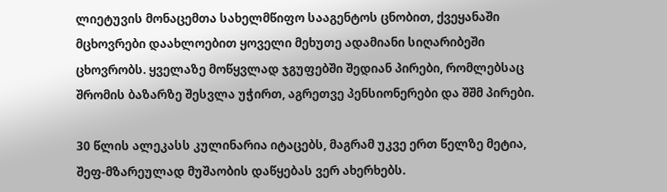ლიეტუვის მონაცემთა სახელმწიფო სააგენტოს ცნობით, ქვეყანაში მცხოვრები დაახლოებით ყოველი მეხუთე ადამიანი სიღარიბეში ცხოვრობს. ყველაზე მოწყვლად ჯგუფებში შედიან პირები, რომლებსაც შრომის ბაზარზე შესვლა უჭირთ, აგრეთვე პენსიონერები და შშმ პირები.

30 წლის ალეკასს კულინარია იტაცებს, მაგრამ უკვე ერთ წელზე მეტია, შეფ-მზარეულად მუშაობის დაწყებას ვერ ახერხებს.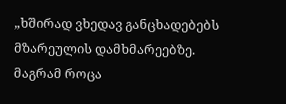„ხშირად ვხედავ განცხადებებს მზარეულის დამხმარეებზე. მაგრამ როცა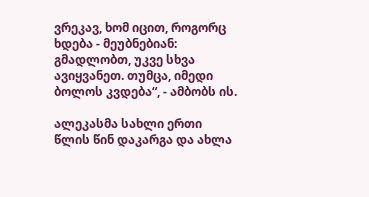ვრეკავ, ხომ იცით, როგორც ხდება - მეუბნებიან: გმადლობთ, უკვე სხვა ავიყვანეთ. თუმცა, იმედი ბოლოს კვდება“, - ამბობს ის.

ალეკასმა სახლი ერთი წლის წინ დაკარგა და ახლა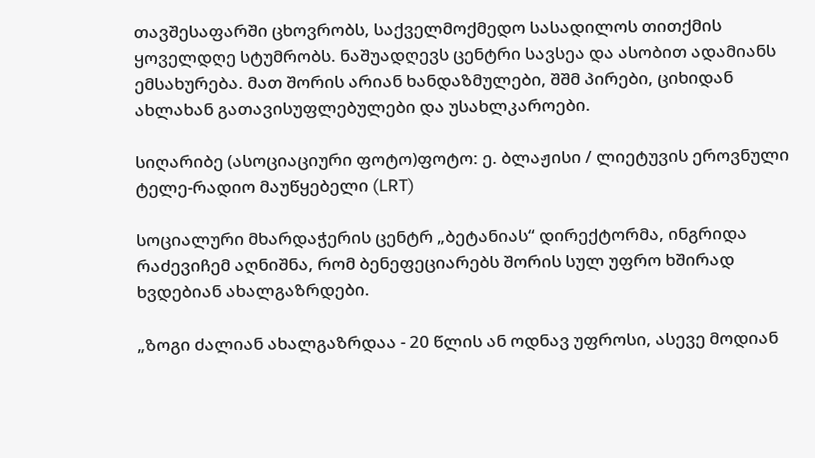თავშესაფარში ცხოვრობს, საქველმოქმედო სასადილოს თითქმის ყოველდღე სტუმრობს. ნაშუადღევს ცენტრი სავსეა და ასობით ადამიანს ემსახურება. მათ შორის არიან ხანდაზმულები, შშმ პირები, ციხიდან ახლახან გათავისუფლებულები და უსახლკაროები.

სიღარიბე (ასოციაციური ფოტო)ფოტო: ე. ბლაჟისი / ლიეტუვის ეროვნული ტელე-რადიო მაუწყებელი (LRT)

სოციალური მხარდაჭერის ცენტრ „ბეტანიას“ დირექტორმა, ინგრიდა რაძევიჩემ აღნიშნა, რომ ბენეფეციარებს შორის სულ უფრო ხშირად ხვდებიან ახალგაზრდები.

„ზოგი ძალიან ახალგაზრდაა - 20 წლის ან ოდნავ უფროსი, ასევე მოდიან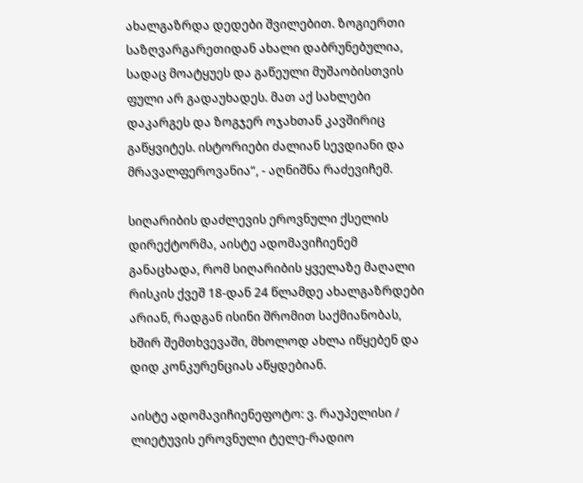ახალგაზრდა დედები შვილებით. ზოგიერთი საზღვარგარეთიდან ახალი დაბრუნებულია, სადაც მოატყუეს და გაწეული მუშაობისთვის ფული არ გადაუხადეს. მათ აქ სახლები დაკარგეს და ზოგჯერ ოჯახთან კავშირიც გაწყვიტეს. ისტორიები ძალიან სევდიანი და მრავალფეროვანია“, - აღნიშნა რაძევიჩემ.

სიღარიბის დაძლევის ეროვნული ქსელის დირექტორმა, აისტე ადომავიჩიენემ განაცხადა, რომ სიღარიბის ყველაზე მაღალი რისკის ქვეშ 18-დან 24 წლამდე ახალგაზრდები არიან, რადგან ისინი შრომით საქმიანობას, ხშირ შემთხვევაში, მხოლოდ ახლა იწყებენ და დიდ კონკურენციას აწყდებიან.

აისტე ადომავიჩიენეფოტო: ვ. რაუპელისი / ლიეტუვის ეროვნული ტელე-რადიო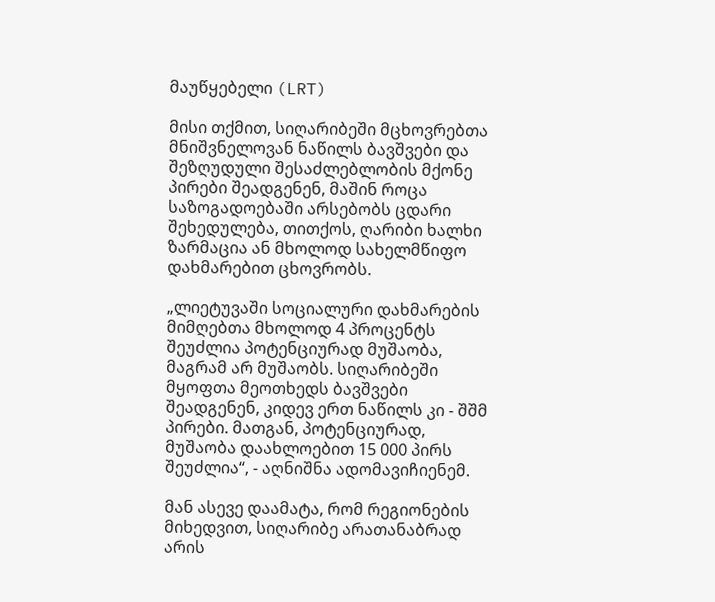მაუწყებელი (LRT)

მისი თქმით, სიღარიბეში მცხოვრებთა მნიშვნელოვან ნაწილს ბავშვები და შეზღუდული შესაძლებლობის მქონე პირები შეადგენენ, მაშინ როცა საზოგადოებაში არსებობს ცდარი შეხედულება, თითქოს, ღარიბი ხალხი ზარმაცია ან მხოლოდ სახელმწიფო დახმარებით ცხოვრობს.

„ლიეტუვაში სოციალური დახმარების მიმღებთა მხოლოდ 4 პროცენტს შეუძლია პოტენციურად მუშაობა, მაგრამ არ მუშაობს. სიღარიბეში მყოფთა მეოთხედს ბავშვები შეადგენენ, კიდევ ერთ ნაწილს კი - შშმ პირები. მათგან, პოტენციურად, მუშაობა დაახლოებით 15 000 პირს შეუძლია“, - აღნიშნა ადომავიჩიენემ.

მან ასევე დაამატა, რომ რეგიონების მიხედვით, სიღარიბე არათანაბრად არის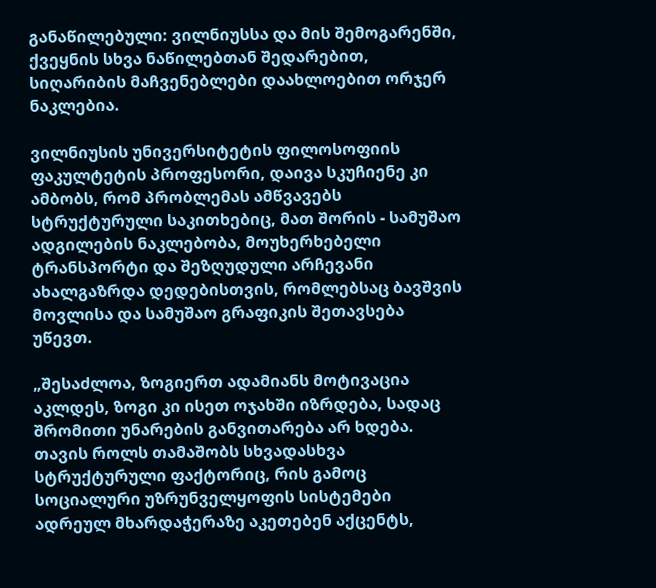განაწილებული: ვილნიუსსა და მის შემოგარენში, ქვეყნის სხვა ნაწილებთან შედარებით, სიღარიბის მაჩვენებლები დაახლოებით ორჯერ ნაკლებია.

ვილნიუსის უნივერსიტეტის ფილოსოფიის ფაკულტეტის პროფესორი, დაივა სკუჩიენე კი ამბობს, რომ პრობლემას ამწვავებს სტრუქტურული საკითხებიც, მათ შორის - სამუშაო ადგილების ნაკლებობა, მოუხერხებელი ტრანსპორტი და შეზღუდული არჩევანი ახალგაზრდა დედებისთვის, რომლებსაც ბავშვის მოვლისა და სამუშაო გრაფიკის შეთავსება უწევთ.

„შესაძლოა, ზოგიერთ ადამიანს მოტივაცია აკლდეს, ზოგი კი ისეთ ოჯახში იზრდება, სადაც შრომითი უნარების განვითარება არ ხდება. თავის როლს თამაშობს სხვადასხვა სტრუქტურული ფაქტორიც, რის გამოც სოციალური უზრუნველყოფის სისტემები ადრეულ მხარდაჭერაზე აკეთებენ აქცენტს,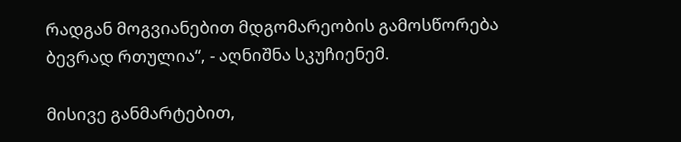რადგან მოგვიანებით მდგომარეობის გამოსწორება ბევრად რთულია“, - აღნიშნა სკუჩიენემ.

მისივე განმარტებით,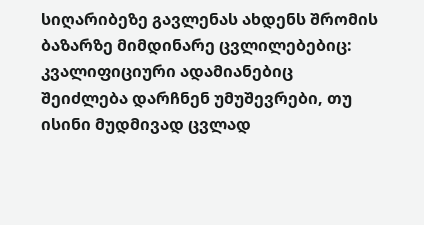სიღარიბეზე გავლენას ახდენს შრომის ბაზარზე მიმდინარე ცვლილებებიც: კვალიფიციური ადამიანებიც შეიძლება დარჩნენ უმუშევრები, თუ ისინი მუდმივად ცვლად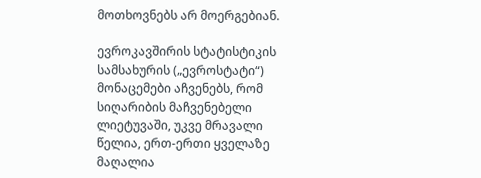მოთხოვნებს არ მოერგებიან.

ევროკავშირის სტატისტიკის სამსახურის („ევროსტატი“) მონაცემები აჩვენებს, რომ სიღარიბის მაჩვენებელი ლიეტუვაში, უკვე მრავალი წელია, ერთ-ერთი ყველაზე მაღალია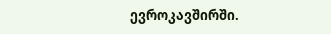ევროკავშირში.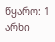წყარო: 1 არხი